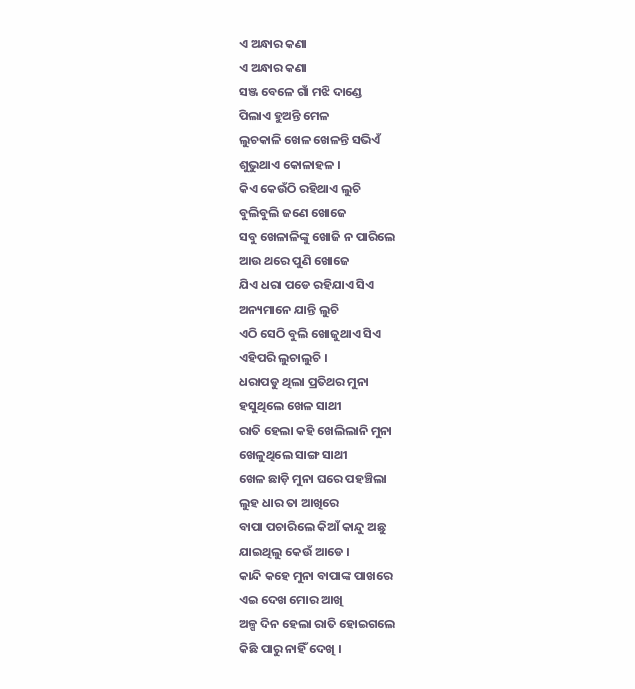ଏ ଅନ୍ଧାର କଣା
ଏ ଅନ୍ଧାର କଣା
ସଞ୍ଜ ବେଳେ ଗାଁ ମଝି ଦାଣ୍ଡେ
ପିଲାଏ ହୁଅନ୍ତି ମେଳ
ଲୁଚକାଳି ଖେଳ ଖେଳନ୍ତି ସଭିଏଁ
ଶୁଭୁଥାଏ କୋଳାହଳ ।
କିଏ କେଉଁଠି ରହିଥାଏ ଲୁଚି
ବୁଲିବୁଲି ଜଣେ ଖୋଜେ
ସବୁ ଖେଳାଳିଙ୍କୁ ଖୋଜି ନ ପାରିଲେ
ଆଉ ଥରେ ପୁଣି ଖୋଜେ
ଯିଏ ଧରା ପଡେ ରହିଯାଏ ସିଏ
ଅନ୍ୟମାନେ ଯାନ୍ତି ଲୁଚି
ଏଠି ସେଠି ବୁଲି ଖୋଜୁଥାଏ ସିଏ
ଏହିପରି ଲୁଚାଲୁଚି ।
ଧରାପଡୁ ଥିଲା ପ୍ରତିଥର ମୁନା
ହସୁଥିଲେ ଖେଳ ସାଥୀ
ରାତି ହେଲା କହି ଖେଲିଲାନି ମୁନା
ଖେଳୁଥିଲେ ସାଙ୍ଗ ସାଥୀ
ଖେଳ ଛାଡ଼ି ମୁନା ଘରେ ପହଞ୍ଚିଲା
ଲୁହ ଧାର ତା ଆଖିରେ
ବାପା ପଚାରିଲେ କିଆଁ କାନ୍ଦୁ ଅଛୁ
ଯାଇଥିଲୁ କେଉଁ ଆଡେ ।
କାନ୍ଦି କହେ ମୁନା ବାପାଙ୍କ ପାଖରେ
ଏଇ ଦେଖ ମୋର ଆଖି
ଅଳ୍ପ ଦିନ ହେଲା ରାତି ହୋଇଗଲେ
କିଛି ପାରୁ ନାହିଁ ଦେଖି ।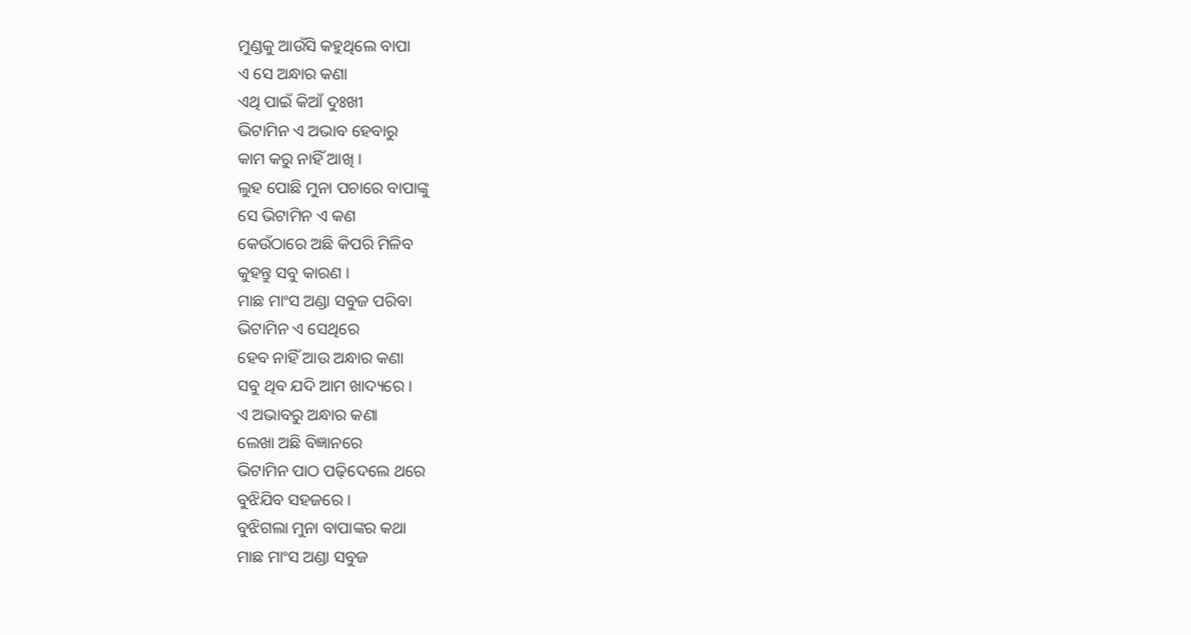ମୁଣ୍ଡକୁ ଆଉଁସି କହୁଥିଲେ ବାପା
ଏ ସେ ଅନ୍ଧାର କଣା
ଏଥି ପାଇଁ କିଆଁ ଦୁଃଖୀ
ଭିଟାମିନ ଏ ଅଭାବ ହେବାରୁ
କାମ କରୁ ନାହିଁ ଆଖି ।
ଲୁହ ପୋଛି ମୁନା ପଚାରେ ବାପାଙ୍କୁ
ସେ ଭିଟାମିନ ଏ କଣ
କେଉଁଠାରେ ଅଛି କିପରି ମିଳିବ
କୁହନ୍ତୁ ସବୁ କାରଣ ।
ମାଛ ମାଂସ ଅଣ୍ଡା ସବୁଜ ପରିବା
ଭିଟାମିନ ଏ ସେଥିରେ
ହେବ ନାହିଁ ଆଉ ଅନ୍ଧାର କଣା
ସବୁ ଥିବ ଯଦି ଆମ ଖାଦ୍ୟରେ ।
ଏ ଅଭାବରୁ ଅନ୍ଧାର କଣା
ଲେଖା ଅଛି ବିଜ୍ଞାନରେ
ଭିଟାମିନ ପାଠ ପଢ଼ିଦେଲେ ଥରେ
ବୁଝିଯିବ ସହଜରେ ।
ବୁଝିଗଲା ମୁନା ବାପାଙ୍କର କଥା
ମାଛ ମାଂସ ଅଣ୍ଡା ସବୁଜ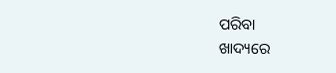ପରିବା
ଖାଦ୍ୟରେ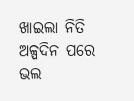ଖାଇଲା ନିତି
ଅଳ୍ପଦିନ ପରେ ଭଲ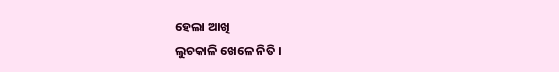ହେଲା ଆଖି
ଲୁଚକାଳି ଖେଳେ ନିତି ।